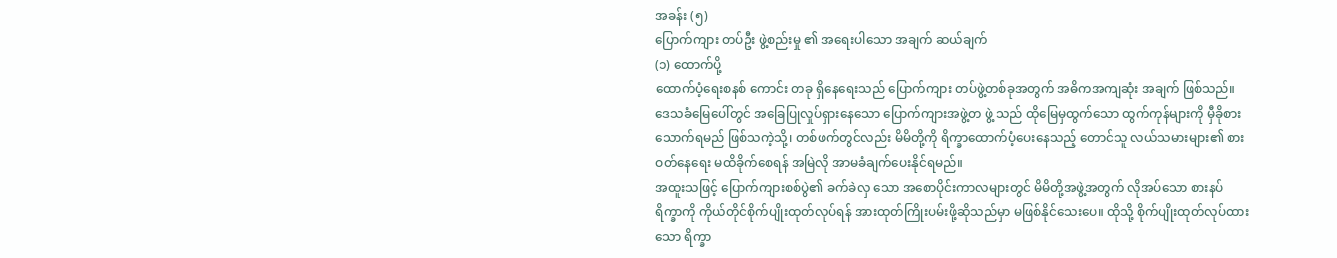အခန်း (၅)
ပြောက်ကျား တပ်ဦး ဖွဲ့စည်းမှု ၏ အရေးပါသော အချက် ဆယ်ချက်
(၁) ထောက်ပို့
ထောက်ပံ့ရေးစနစ် ကောင်း တခု ရှိနေရေးသည် ပြောက်ကျား တပ်ဖွဲ့တစ်ခုအတွက် အဓိကအကျဆုံး အချက် ဖြစ်သည်။ ဒေသခံမြေပေါ်တွင် အခြေပြုလှုပ်ရှားနေသော ပြောက်ကျားအဖွဲ့တ ဖွဲ့ သည် ထိုမြေမှထွက်သော ထွက်ကုန်များကို မှီခိုစားသောက်ရမည် ဖြစ်သကဲ့သို့၊ တစ်ဖက်တွင်လည်း မိမိတို့ကို ရိက္ခာထောက်ပံ့ပေးနေသည့် တောင်သူ လယ်သမားများ၏ စားဝတ်နေရေး မထိခိုက်စေရန် အမြဲလို အာမခံချက်ပေးနိုင်ရမည်။
အထူးသဖြင့် ပြောက်ကျားစစ်ပွဲ၏ ခက်ခဲလှ သော အစောပိုင်းကာလများတွင် မိမိတို့အဖွဲ့အတွက် လိုအပ်သော စားနပ်ရိက္ခာကို ကိုယ်တိုင်စိုက်ပျိုးထုတ်လုပ်ရန် အားထုတ်ကြိုးပမ်းဖို့ဆိုသည်မှာ မဖြစ်နိုင်သေးပေ။ ထိုသို့ စိုက်ပျိုးထုတ်လုပ်ထားသော ရိက္ခာ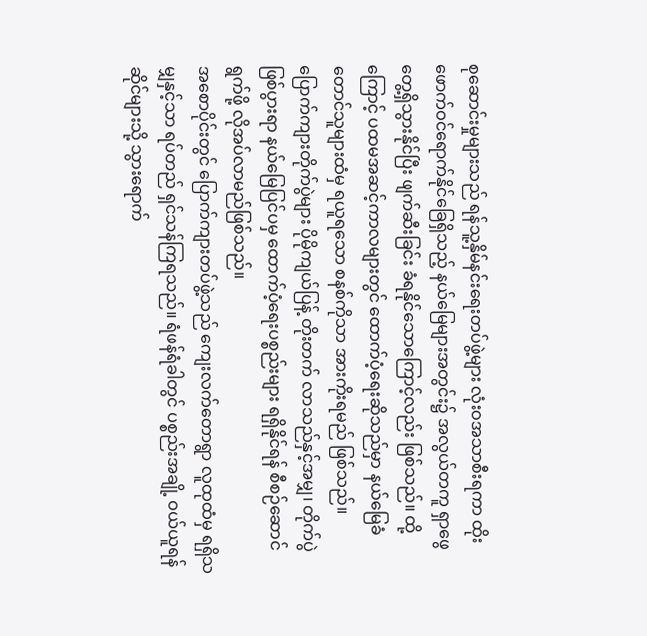စုဆောင်းမှုများသည် ရန်သူ့နှိမ်နင်းရေးတပ်ဖွဲ့များ လုံးဝအသာစီးရကာ ထိုးဖောက်ဝင်ရောက်နိုင်ခြေရှိသည့် နယ်မြေများအတွင်း၌ အလွယ်တကူ ရှာဖွေတွေ့ရှိသွားနိုင်ပြီး ဖျက်ဆီးခြင်း ခံရနိုင်သောကြောင့်လည်း ဖြစ်သည်။ ထို့ကြောင့် ပထမအဆင့်ကာလများတွင် ထောက်ပံ့ရေးဆိုသည်မှာ နယ်မြေခံတောင်သူများထံမှ ရယူရသော စနစ်ကိုသာ အားကိုးရမည် ဖြစ်သည်။
ပြောက်ကျားတိုက်ပွဲများ ပိုမိုကျယ်ပြန့် တိုးတက် လာသည်နှင့်အမျှ၊ တိုက်ပွဲဖြစ်ပွားရာ နယ်မြေပြင်ပမှ ထောက်ပံ့ရေးပစ္စည်းများ ရရှိနိုင်ရန် စီစဉ်ဆောင်ရွက်ဖို့ လိုအပ်လာမည်ဖြစ်သည်။
အစောပိုင်းတွင် ပြောက်ကျားတပ်ဖွဲ့သည် ကျေးလက်တောရွာ လူထုထံမှ ရရှိသမျှနှင့်သာ ရပ်တည် ရှင်သန်ကြရသည်။ ရံဖန်ရံခါတွင် ပစ္စည်းအချို့ ဝယ်ယူရန် ဆိုင်များသို့ သွားရောက်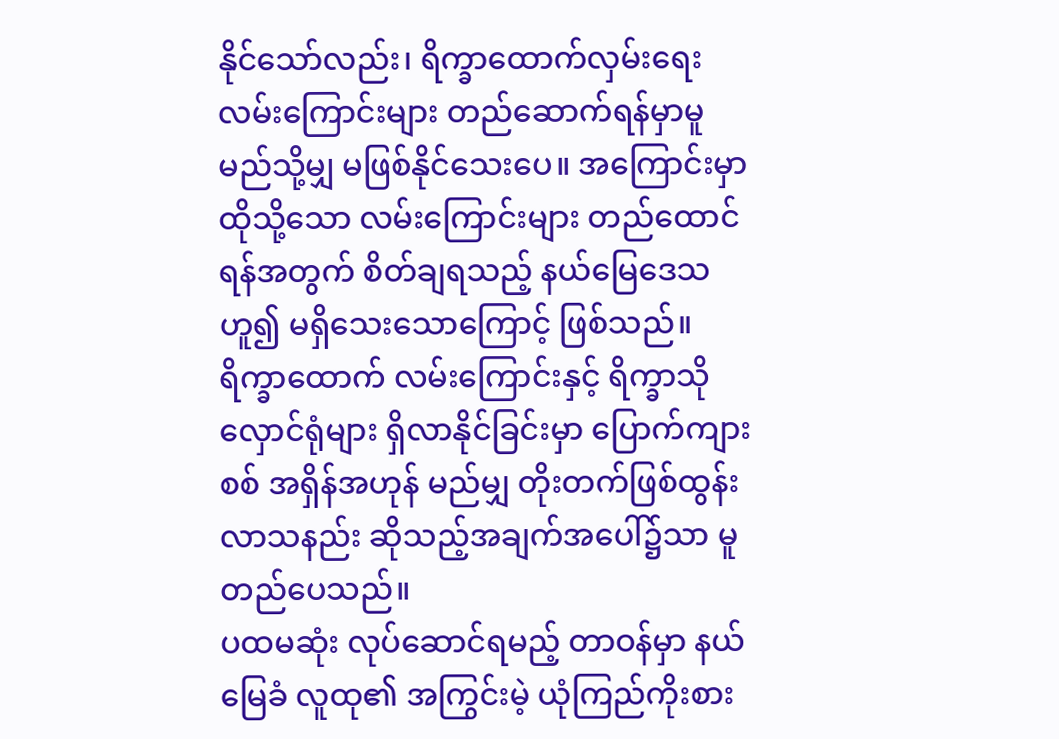နိုင်သော်လည်း၊ ရိက္ခာထောက်လှမ်းရေးလမ်းကြောင်းများ တည်ဆောက်ရန်မှာမူ မည်သို့မျှ မဖြစ်နိုင်သေးပေ။ အကြောင်းမှာ ထိုသို့သော လမ်းကြောင်းများ တည်ထောင်ရန်အတွက် စိတ်ချရသည့် နယ်မြေဒေသ ဟူ၍ မရှိသေးသောကြောင့် ဖြစ်သည်။ ရိက္ခာထောက် လမ်းကြောင်းနှင့် ရိက္ခာသိုလှောင်ရုံများ ရှိလာနိုင်ခြင်းမှာ ပြောက်ကျားစစ် အရှိန်အဟုန် မည်မျှ တိုးတက်ဖြစ်ထွန်းလာသနည်း ဆိုသည့်အချက်အပေါ်၌သာ မူတည်ပေသည်။
ပထမဆုံး လုပ်ဆောင်ရမည့် တာဝန်မှာ နယ်မြေခံ လူထု၏ အကြွင်းမဲ့ ယုံကြည်ကိုးစား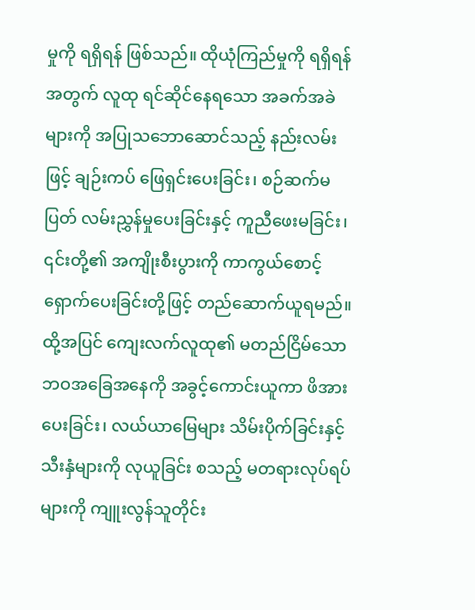မှုကို ရရှိရန် ဖြစ်သည်။ ထိုယုံကြည်မှုကို ရရှိရန်အတွက် လူထု ရင်ဆိုင်နေရသော အခက်အခဲများကို အပြုသဘောဆောင်သည့် နည်းလမ်းဖြင့် ချဉ်းကပ် ဖြေရှင်းပေးခြင်း၊ စဉ်ဆက်မပြတ် လမ်းညွှန်မှုပေးခြင်းနှင့် ကူညီဖေးမခြင်း၊ ၎င်းတို့၏ အကျိုးစီးပွားကို ကာကွယ်စောင့်ရှောက်ပေးခြင်းတို့ဖြင့် တည်ဆောက်ယူရမည်။
ထို့အပြင် ကျေးလက်လူထု၏ မတည်ငြိမ်သော ဘဝအခြေအနေကို အခွင့်ကောင်းယူကာ ဖိအားပေးခြင်း၊ လယ်ယာမြေများ သိမ်းပိုက်ခြင်းနှင့် သီးနှံများကို လုယူခြင်း စသည့် မတရားလုပ်ရပ်များကို ကျူးလွန်သူတိုင်း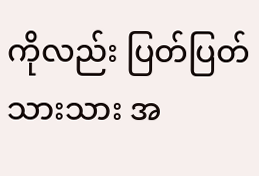ကိုလည်း ပြတ်ပြတ်သားသား အ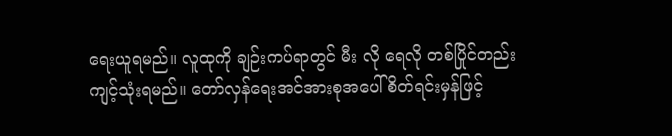ရေးယူရမည်။ လူထုကို ချဉ်းကပ်ရာတွင် မီး လို ရေလို တစ်ပြိုင်တည်း ကျင့်သုံးရမည်။ တော်လှန်ရေးအင်အားစုအပေါ် စိတ်ရင်းမှန်ဖြင့်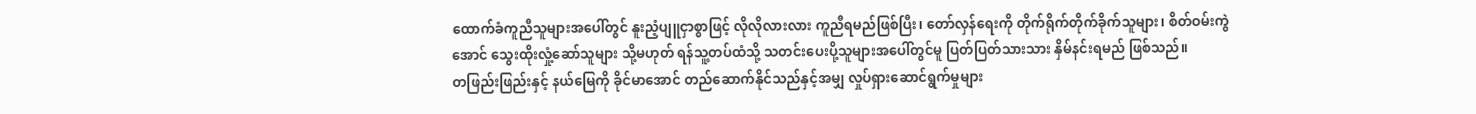ထောက်ခံကူညီသူများအပေါ်တွင် နူးညံ့ပျူငှာစွာဖြင့် လိုလိုလားလား ကူညီရမည်ဖြစ်ပြီး၊ တော်လှန်ရေးကို တိုက်ရိုက်တိုက်ခိုက်သူများ၊ စိတ်ဝမ်းကွဲအောင် သွေးထိုးလှုံ့ဆော်သူများ သို့မဟုတ် ရန်သူ့တပ်ထံသို့ သတင်းပေးပို့သူများအပေါ်တွင်မူ ပြတ်ပြတ်သားသား နှိမ်နင်းရမည် ဖြစ်သည်။
တဖြည်းဖြည်းနှင့် နယ်မြေကို ခိုင်မာအောင် တည်ဆောက်နိုင်သည်နှင့်အမျှ လှုပ်ရှားဆောင်ရွက်မှုများ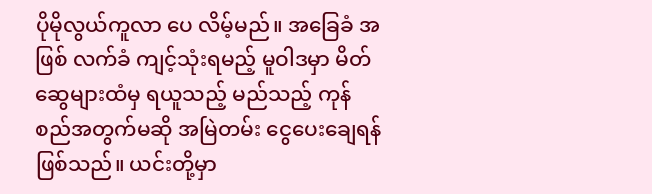ပိုမိုလွယ်ကူလာ ပေ လိမ့်မည်။ အခြေခံ အဖြစ် လက်ခံ ကျင့်သုံးရမည့် မူဝါဒမှာ မိတ်ဆွေများထံမှ ရယူသည့် မည်သည့် ကုန်စည်အတွက်မဆို အမြဲတမ်း ငွေပေးချေရန် ဖြစ်သည်။ ယင်းတို့မှာ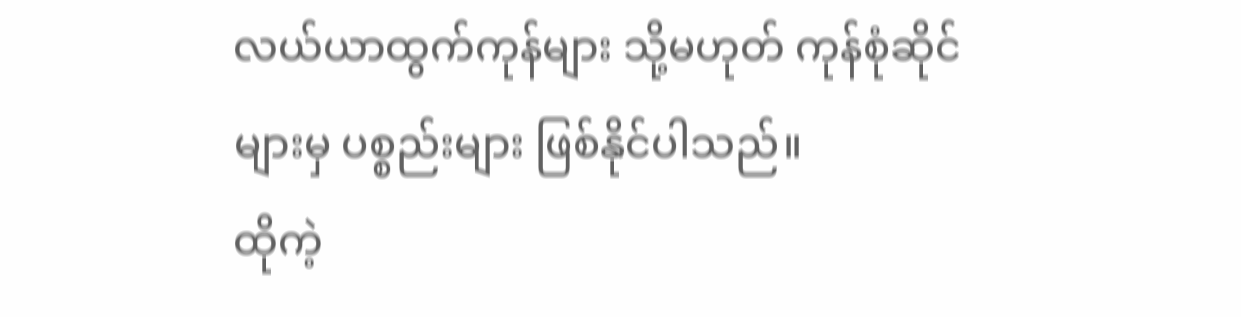လယ်ယာထွက်ကုန်များ သို့မဟုတ် ကုန်စုံဆိုင်များမှ ပစ္စည်းများ ဖြစ်နိုင်ပါသည်။
ထိုကဲ့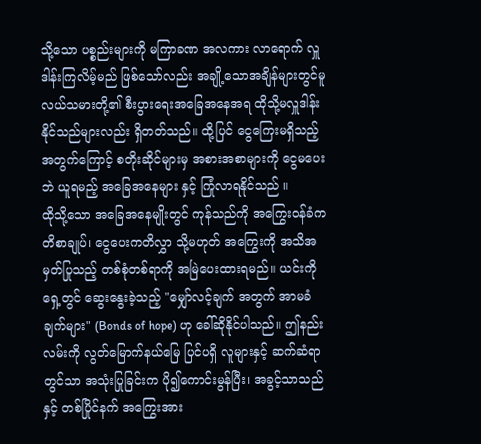သို့သော ပစ္စည်းများကို မကြာခဏ အလကား လာရောက် လှူဒါန်းကြလိမ့်မည် ဖြစ်သော်လည်း အချို့သောအချိန်များတွင်မူ လယ်သမားတို့၏ စီးပွားရေးအခြေအနေအရ ထိုသို့မလှူဒါန်းနိုင်သည်များလည်း ရှိတတ်သည်။ ထို့ပြင် ငွေကြေးမရှိသည့်အတွက်ကြောင့် စတိုးဆိုင်များမှ အစားအစာများကို ငွေမပေးဘဲ ယူရမည့် အခြေအနေများ နှင့် ကြုံလာရနိုင်သည် ။
ထိုသို့သော အခြေအနေမျိုးတွင် ကုန်သည်ကို အကြွေးဝန်ခံကတိစာချုပ်၊ ငွေပေးကတိလွှာ သို့မဟုတ် အကြွေးကို အသိအမှတ်ပြုသည့် တစ်စုံတစ်ရာကို အမြဲပေးထားရမည်။ ယင်းကို ရှေ့တွင် ဆွေးနွေးခဲ့သည့် "မျှော်လင့်ချက် အတွက် အာမခံချက်များ" (Bonds of hope) ဟု ခေါ်ဆိုနိုင်ပါသည်။ ဤနည်းလမ်းကို လွတ်မြောက်နယ်မြေ ပြင်ပရှိ လူများနှင့် ဆက်ဆံရာတွင်သာ အသုံးပြုခြင်းက ပို၍ကောင်းမွန်ပြီး၊ အခွင့်သာသည်နှင့် တစ်ပြိုင်နက် အကြွေးအား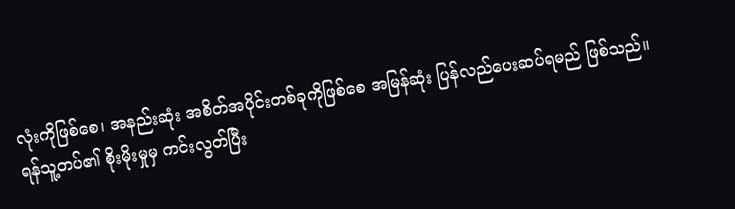လုံးကိုဖြစ်စေ၊ အနည်းဆုံး အစိတ်အပိုင်းတစ်ခုကိုဖြစ်စေ အမြန်ဆုံး ပြန်လည်ပေးဆပ်ရမည် ဖြစ်သည်။
ရန်သူ့တပ်၏ စိုးမိုးမှုမှ ကင်းလွတ်ပြီး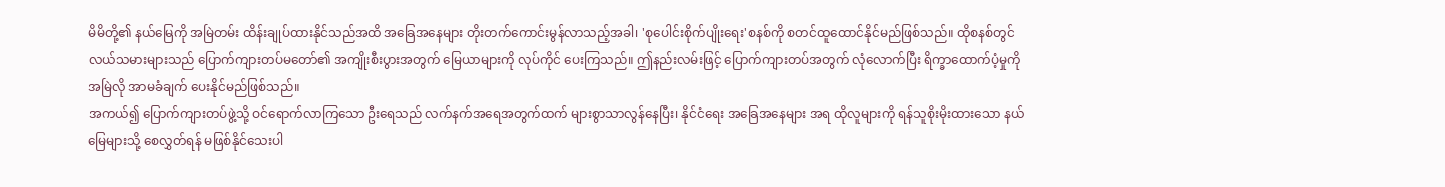မိမိတို့၏ နယ်မြေကို အမြဲတမ်း ထိန်းချုပ်ထားနိုင်သည်အထိ အခြေအနေများ တိုးတက်ကောင်းမွန်လာသည့်အခါ၊ 'စုပေါင်းစိုက်ပျိုးရေး'စနစ်ကို စတင်ထူထောင်နိုင်မည်ဖြစ်သည်။ ထိုစနစ်တွင် လယ်သမားများသည် ပြောက်ကျားတပ်မတော်၏ အကျိုးစီးပွားအတွက် မြေယာများကို လုပ်ကိုင် ပေးကြသည်။ ဤနည်းလမ်းဖြင့် ပြောက်ကျားတပ်အတွက် လုံလောက်ပြီး ရိက္ခာထောက်ပံ့မှုကို အမြဲလို အာမခံချက် ပေးနိုင်မည်ဖြစ်သည်။
အကယ်၍ ပြောက်ကျားတပ်ဖွဲ့သို့ ဝင်ရောက်လာကြသော ဦးရေသည် လက်နက်အရေအတွက်ထက် များစွာသာလွန်နေပြီး၊ နိုင်ငံရေး အခြေအနေများ အရ ထိုလူများကို ရန်သူစိုးမိုးထားသော နယ်မြေများသို့ စေလွှတ်ရန် မဖြစ်နိုင်သေးပါ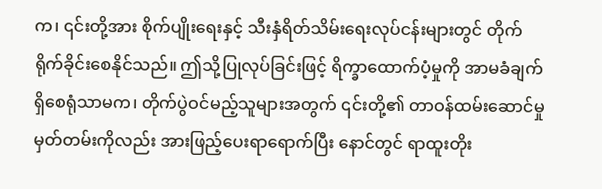က၊ ၎င်းတို့အား စိုက်ပျိုးရေးနှင့် သီးနှံရိတ်သိမ်းရေးလုပ်ငန်းများတွင် တိုက်ရိုက်ခိုင်းစေနိုင်သည်။ ဤသို့ပြုလုပ်ခြင်းဖြင့် ရိက္ခာထောက်ပံ့မှုကို အာမခံချက် ရှိစေရုံသာမက၊ တိုက်ပွဲဝင်မည့်သူများအတွက် ၎င်းတို့၏ တာဝန်ထမ်းဆောင်မှု မှတ်တမ်းကိုလည်း အားဖြည့်ပေးရာရောက်ပြီး နောင်တွင် ရာထူးတိုး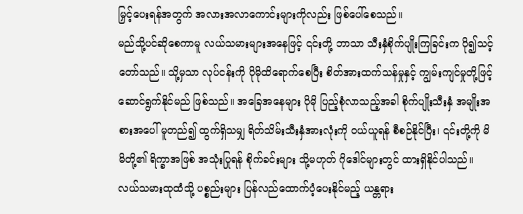မြှင့်ပေးရန်အတွက် အလားအလာကောင်းများကိုလည်း ဖြစ်ပေါ်စေသည်။
မည်သို့ပင်ဆိုစေကာမူ လယ်သမားများအနေဖြင့် ၎င်းတို့ ဘာသာ သီးနှံစိုက်ပျိုးကြခြင်းက ပို၍သင့်တော်သည်။ သို့မှသာ လုပ်ငန်းကို ပိုမိုထိရောက်စေပြီး စိတ်အားထက်သန်မှုနှင့် ကျွမ်းကျင်မှုတို့ဖြင့် ဆောင်ရွက်နိုင်မည် ဖြစ်သည်။ အခြေအနေများ ပိုမို ပြည့်စုံလာသည့်အခါ စိုက်ပျိုးသီးနှံ အမျိုးအစားအပေါ် မူတည်၍ ထွက်ရှိသမျှ ရိတ်သိမ်းသီးနှံအားလုံးကို ဝယ်ယူရန် စီစဉ်နိုင်ပြီး၊ ၎င်းတို့ကို မိမိတို့၏ ရိက္ခာအဖြစ် အသုံးပြုရန် စိုက်ခင်းများ သို့မဟုတ် ဂိုဒေါင်များတွင် ထားရှိနိုင်ပါသည်။
လယ်သမားထုထံသို့ ပစ္စည်းများ ပြန်လည်ထောက်ပံ့ပေးနိုင်မည့် ယန္တရား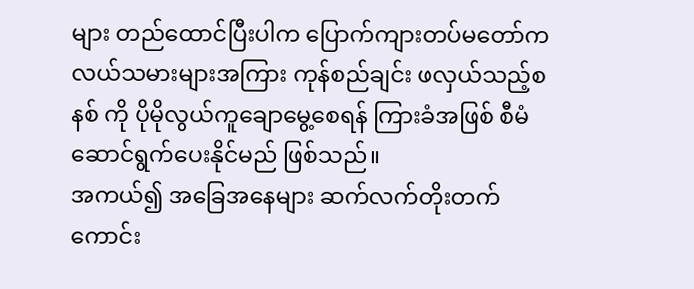များ တည်ထောင်ပြီးပါက ပြောက်ကျားတပ်မတော်က လယ်သမားများအကြား ကုန်စည်ချင်း ဖလှယ်သည့်စနစ် ကို ပိုမိုလွယ်ကူချောမွေ့စေရန် ကြားခံအဖြစ် စီမံ ဆောင်ရွက်ပေးနိုင်မည် ဖြစ်သည်။
အကယ်၍ အခြေအနေများ ဆက်လက်တိုးတက်ကောင်း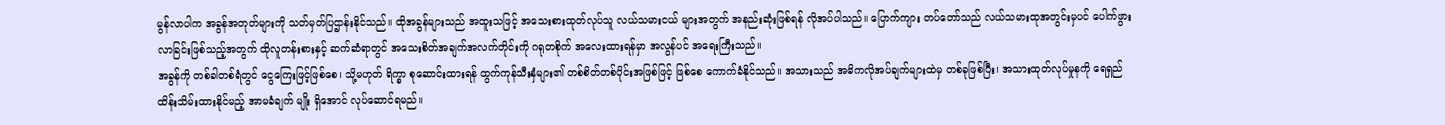မွန်လာပါက အခွန်အတုတ်များကို သတ်မှတ်ပြဌာန်းနိုင်သည်။ ထိုအခွန်များသည် အထူးသဖြင့် အသေးစားထုတ်လုပ်သူ လယ်သမားငယ် များအတွက် အနည်းဆုံးဖြစ်ရန် လိုအပ်ပါသည်။ ပြောက်ကျား တပ်တော်သည် လယ်သမားထုအတွင်းမှပင် ပေါက်ဖွားလာခြင်းဖြစ်သည့်အတွက် ထိုလူတန်းစားနှင့် ဆက်ဆံရာတွင် အသေးစိတ်အချက်အလက်တိုင်းကို ဂရုတစိုက် အလေးထားရန်မှာ အလွန်ပင် အရေးကြီးသည်။
အခွန်ကို တစ်ခါတစ်ရံတွင် ငွေကြေးဖြင့်ဖြစ်စေ၊ သို့မဟုတ် ရိက္ခာ စုဆောင်းထားရန် ထွက်ကုန်သီးနှံများ၏ တစ်စိတ်တစ်ပိုင်းအဖြစ်ဖြင့် ဖြစ်စေ ကောက်ခံနိုင်သည်။ အသားသည် အဓိကလိုအပ်ချက်များထဲမှ တစ်ခုဖြစ်ပြီး၊ အသားထုတ်လုပ်မှုနကို ရေရှည်ထိန်းသိမ်းထားနိုင်မည့် အာမခံချက် မျိုး ရှိအောင် လုပ်ဆောင်ရမည်။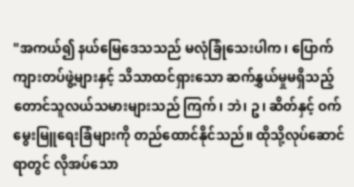"အကယ်၍ နယ်မြေဒေသသည် မလုံခြုံသေးပါက၊ ပြောက်ကျားတပ်ဖွဲ့များနှင့် သိသာထင်ရှားသော ဆက်နွှယ်မှုမရှိသည့် တောင်သူလယ်သမားများသည် ကြက်၊ ဘဲ၊ ဥ၊ ဆိတ်နှင့် ဝက်မွေးမြူရေးခြံများကို တည်ထောင်နိုင်သည်။ ထိုသို့လုပ်ဆောင်ရာတွင် လိုအပ်သော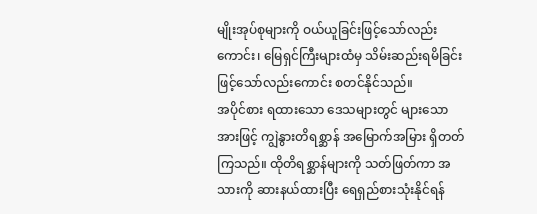မျိုးအုပ်စုများကို ဝယ်ယူခြင်းဖြင့်သော်လည်းကောင်း၊ မြေရှင်ကြီးများထံမှ သိမ်းဆည်းရမိခြင်းဖြင့်သော်လည်းကောင်း စတင်နိုင်သည်။
အပိုင်စား ရထားသော ဒေသများတွင် များသောအားဖြင့် ကျွဲနွားတိရစ္ဆာန် အမြောက်အမြား ရှိတတ်ကြသည်။ ထိုတိရစ္ဆာန်များကို သတ်ဖြတ်ကာ အသားကို ဆားနယ်ထားပြီး ရေရှည်စားသုံးနိုင်ရန်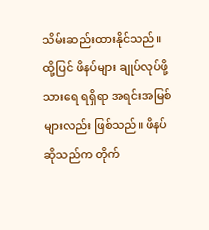သိမ်းဆည်းထားနိုင်သည်။
ထို့ပြင် ဖိနပ်များ ချုပ်လုပ်ဖို့ သားရေ ရရှိရာ အရင်းအမြစ်များလည်း ဖြစ်သည်။ ဖိနပ်ဆိုသည်က တိုက်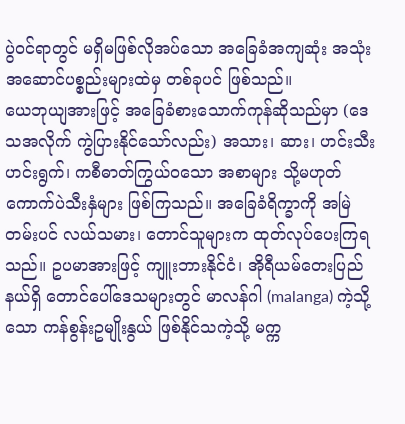ပွဲဝင်ရာတွင် မရှိမဖြစ်လိုအပ်သော အခြေခံအကျဆုံး အသုံးအဆောင်ပစ္စည်းများထဲမှ တစ်ခုပင် ဖြစ်သည်။
ယေဘုယျအားဖြင့် အခြေခံစားသောက်ကုန်ဆိုသည်မှာ (ဒေသအလိုက် ကွဲပြားနိုင်သော်လည်း) အသား၊ ဆား၊ ဟင်းသီးဟင်းရွက်၊ ကစီဓာတ်ကြွယ်ဝသော အစာများ သို့မဟုတ် ကောက်ပဲသီးနှံများ ဖြစ်ကြသည်။ အခြေခံရိက္ခာကို အမြဲတမ်းပင် လယ်သမား၊ တောင်သူများက ထုတ်လုပ်ပေးကြရသည်။ ဥပမာအားဖြင့် ကျူးဘားနိုင်ငံ၊ အိုရီယမ်တေးပြည်နယ်ရှိ တောင်ပေါ်ဒေသများတွင် မာလန်ဂါ (malanga) ကဲ့သို့သော ကန်စွန်းဥမျိုးနွယ် ဖြစ်နိုင်သကဲ့သို့ မက္က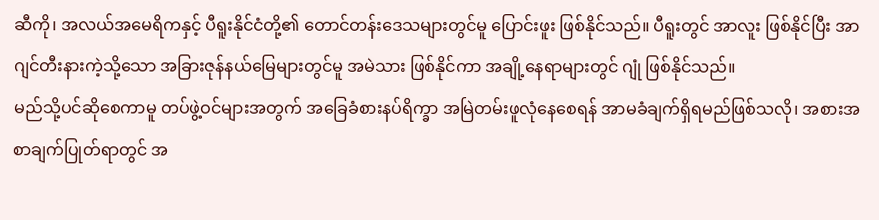ဆီကို၊ အလယ်အမေရိကနှင့် ပီရူးနိုင်ငံတို့၏ တောင်တန်းဒေသများတွင်မူ ပြောင်းဖူး ဖြစ်နိုင်သည်။ ပီရူးတွင် အာလူး ဖြစ်နိုင်ပြီး အာဂျင်တီးနားကဲ့သို့သော အခြားဇုန်နယ်မြေများတွင်မူ အမဲသား ဖြစ်နိုင်ကာ အချို့နေရာများတွင် ဂျုံ ဖြစ်နိုင်သည်။
မည်သို့ပင်ဆိုစေကာမူ တပ်ဖွဲ့ဝင်များအတွက် အခြေခံစားနပ်ရိက္ခာ အမြဲတမ်းဖူလုံနေစေရန် အာမခံချက်ရှိရမည်ဖြစ်သလို၊ အစားအစာချက်ပြုတ်ရာတွင် အ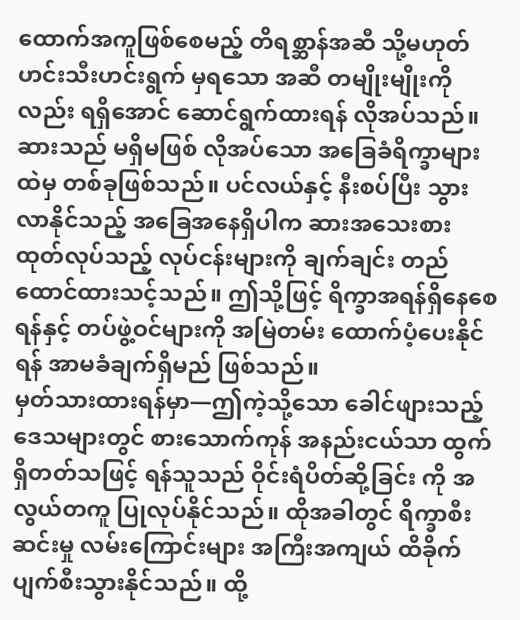ထောက်အကူဖြစ်စေမည့် တိရစ္ဆာန်အဆီ သို့မဟုတ် ဟင်းသီးဟင်းရွက် မှရသော အဆီ တမျိုးမျိုးကိုလည်း ရရှိအောင် ဆောင်ရွက်ထားရန် လိုအပ်သည်။
ဆားသည် မရှိမဖြစ် လိုအပ်သော အခြေခံရိက္ခာများထဲမှ တစ်ခုဖြစ်သည်။ ပင်လယ်နှင့် နီးစပ်ပြီး သွားလာနိုင်သည့် အခြေအနေရှိပါက ဆားအသေးစား ထုတ်လုပ်သည့် လုပ်ငန်းများကို ချက်ချင်း တည်ထောင်ထားသင့်သည်။ ဤသို့ဖြင့် ရိက္ခာအရန်ရှိနေစေရန်နှင့် တပ်ဖွဲ့ဝင်များကို အမြဲတမ်း ထောက်ပံ့ပေးနိုင်ရန် အာမခံချက်ရှိမည် ဖြစ်သည်။
မှတ်သားထားရန်မှာ—ဤကဲ့သို့သော ခေါင်ဖျားသည့် ဒေသများတွင် စားသောက်ကုန် အနည်းငယ်သာ ထွက်ရှိတတ်သဖြင့် ရန်သူသည် ဝိုင်းရံပိတ်ဆို့ခြင်း ကို အလွယ်တကူ ပြုလုပ်နိုင်သည်။ ထိုအခါတွင် ရိက္ခာစီးဆင်းမှု လမ်းကြောင်းများ အကြီးအကျယ် ထိခိုက်ပျက်စီးသွားနိုင်သည်။ ထို့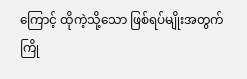ကြောင့် ထိုကဲ့သို့သော ဖြစ်ရပ်မျိုးအတွက် ကြို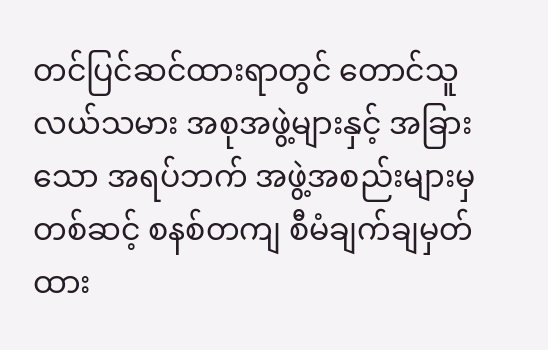တင်ပြင်ဆင်ထားရာတွင် တောင်သူလယ်သမား အစုအဖွဲ့များနှင့် အခြားသော အရပ်ဘက် အဖွဲ့အစည်းများမှတစ်ဆင့် စနစ်တကျ စီမံချက်ချမှတ်ထား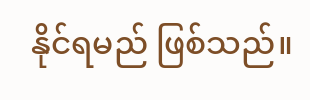နိုင်ရမည် ဖြစ်သည်။